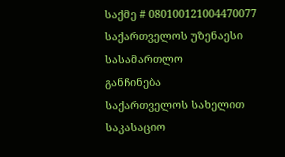საქმე # 080100121004470077
საქართველოს უზენაესი სასამართლო
განჩინება
საქართველოს სახელით
საკასაციო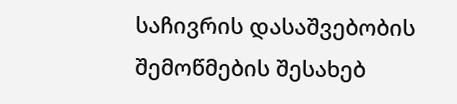საჩივრის დასაშვებობის
შემოწმების შესახებ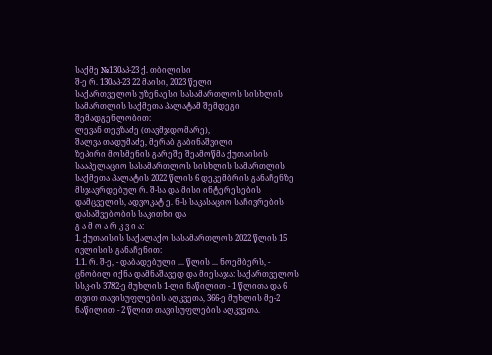საქმე №130აპ-23 ქ. თბილისი
შ-ე რ. 130აპ-23 22 მაისი, 2023 წელი
საქართველოს უზენაესი სასამართლოს სისხლის სამართლის საქმეთა პალატამ შემდეგი შემადგენლობით:
ლევან თევზაძე (თავმჯდომარე),
შალვა თადუმაძე, მერაბ გაბინაშვილი
ზეპირი მოსმენის გარეშე შეამოწმა ქუთაისის სააპელაციო სასამართლოს სისხლის სამართლის საქმეთა პალატის 2022 წლის 6 დეკემბრის განაჩენზე მსჯავრდებულ რ. შ-სა და მისი ინტერესების დამცველის, ადვოკატ ე. ნ-ს საკასაციო საჩივრების დასაშვებობის საკითხი და
გ ა მ ო ა რ კ ვ ი ა:
1. ქუთაისის საქალაქო სასამართლოს 2022 წლის 15 ივლისის განაჩენით:
1.1. რ. შ-ე, - დაბადებული ... წლის ... ნოემბერს, - ცნობილ იქნა დამნაშავედ და მიესაჯა: საქართველოს სსკ-ის 3782-ე მუხლის 1-ლი ნაწილით - 1 წლითა და 6 თვით თავისუფლების აღკვეთა, 366-ე მუხლის მე-2 ნაწილით - 2 წლით თავისუფლების აღკვეთა.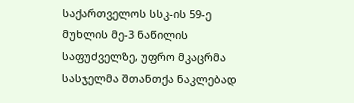საქართველოს სსკ-ის 59-ე მუხლის მე-3 ნაწილის საფუძველზე, უფრო მკაცრმა სასჯელმა შთანთქა ნაკლებად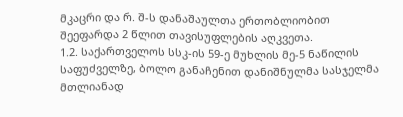მკაცრი და რ. შ-ს დანაშაულთა ერთობლიობით შეეფარდა 2 წლით თავისუფლების აღკვეთა.
1.2. საქართველოს სსკ-ის 59-ე მუხლის მე-5 ნაწილის საფუძველზე, ბოლო განაჩენით დანიშნულმა სასჯელმა მთლიანად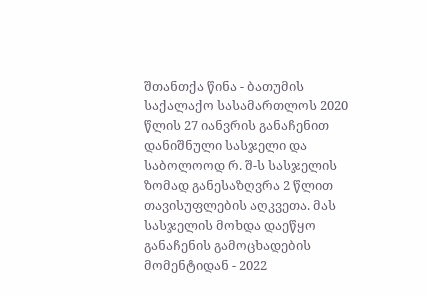შთანთქა წინა - ბათუმის საქალაქო სასამართლოს 2020 წლის 27 იანვრის განაჩენით დანიშნული სასჯელი და საბოლოოდ რ. შ-ს სასჯელის ზომად განესაზღვრა 2 წლით თავისუფლების აღკვეთა. მას სასჯელის მოხდა დაეწყო განაჩენის გამოცხადების მომენტიდან - 2022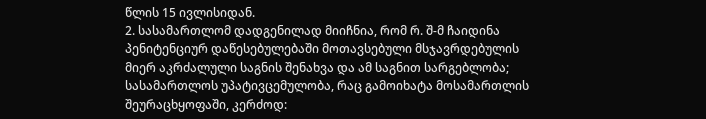წლის 15 ივლისიდან.
2. სასამართლომ დადგენილად მიიჩნია, რომ რ. შ-მ ჩაიდინა პენიტენციურ დაწესებულებაში მოთავსებული მსჯავრდებულის მიერ აკრძალული საგნის შენახვა და ამ საგნით სარგებლობა; სასამართლოს უპატივცემულობა, რაც გამოიხატა მოსამართლის შეურაცხყოფაში, კერძოდ: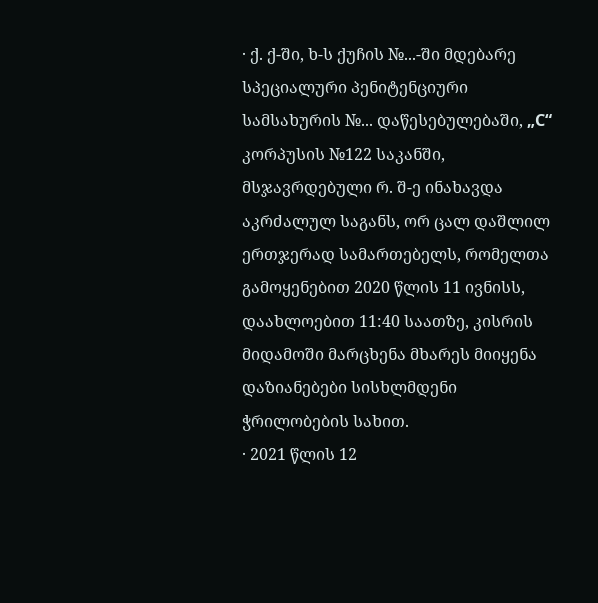· ქ. ქ-ში, ხ-ს ქუჩის №...-ში მდებარე სპეციალური პენიტენციური სამსახურის №... დაწესებულებაში, „C“ კორპუსის №122 საკანში, მსჯავრდებული რ. შ-ე ინახავდა აკრძალულ საგანს, ორ ცალ დაშლილ ერთჯერად სამართებელს, რომელთა გამოყენებით 2020 წლის 11 ივნისს, დაახლოებით 11:40 საათზე, კისრის მიდამოში მარცხენა მხარეს მიიყენა დაზიანებები სისხლმდენი ჭრილობების სახით.
· 2021 წლის 12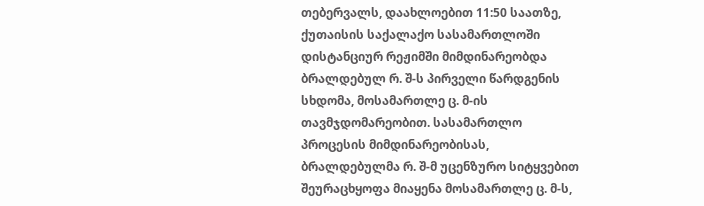თებერვალს, დაახლოებით 11:50 საათზე, ქუთაისის საქალაქო სასამართლოში დისტანციურ რეჟიმში მიმდინარეობდა ბრალდებულ რ. შ-ს პირველი წარდგენის სხდომა, მოსამართლე ც. მ-ის თავმჯდომარეობით. სასამართლო პროცესის მიმდინარეობისას, ბრალდებულმა რ. შ-მ უცენზურო სიტყვებით შეურაცხყოფა მიაყენა მოსამართლე ც. მ-ს,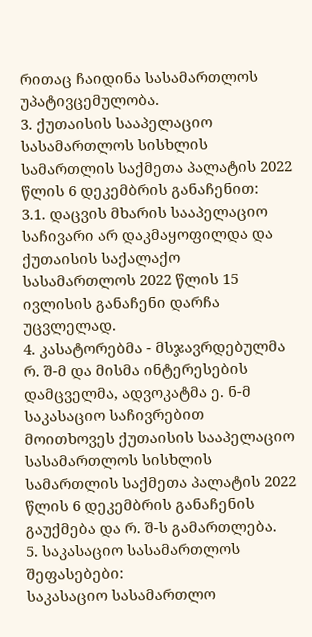რითაც ჩაიდინა სასამართლოს უპატივცემულობა.
3. ქუთაისის სააპელაციო სასამართლოს სისხლის სამართლის საქმეთა პალატის 2022 წლის 6 დეკემბრის განაჩენით:
3.1. დაცვის მხარის სააპელაციო საჩივარი არ დაკმაყოფილდა და ქუთაისის საქალაქო სასამართლოს 2022 წლის 15 ივლისის განაჩენი დარჩა უცვლელად.
4. კასატორებმა - მსჯავრდებულმა რ. შ-მ და მისმა ინტერესების დამცველმა, ადვოკატმა ე. ნ-მ საკასაციო საჩივრებით მოითხოვეს ქუთაისის სააპელაციო სასამართლოს სისხლის სამართლის საქმეთა პალატის 2022 წლის 6 დეკემბრის განაჩენის გაუქმება და რ. შ-ს გამართლება.
5. საკასაციო სასამართლოს შეფასებები:
საკასაციო სასამართლო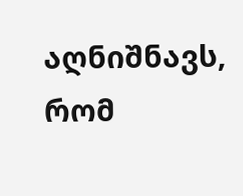აღნიშნავს, რომ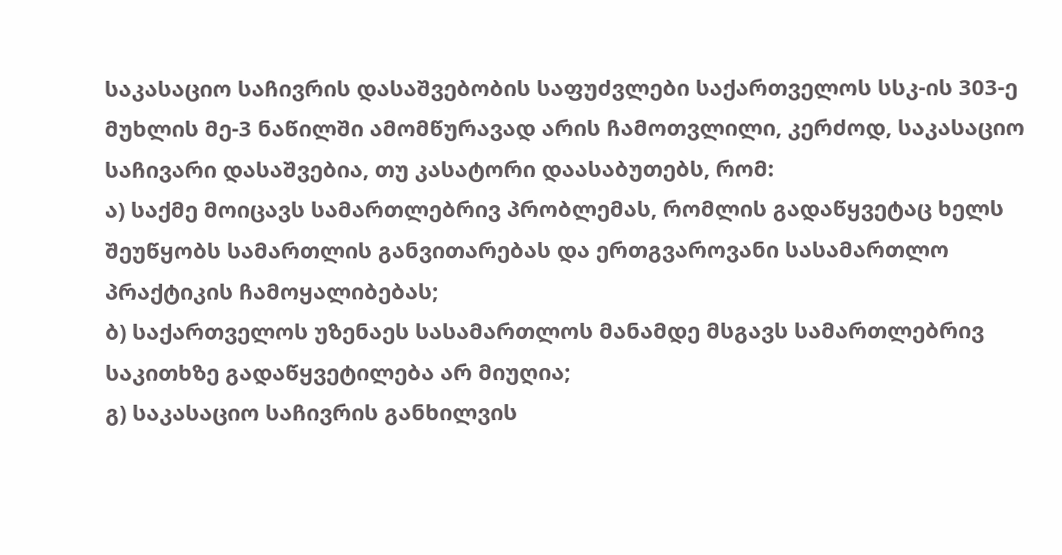საკასაციო საჩივრის დასაშვებობის საფუძვლები საქართველოს სსკ-ის 303-ე მუხლის მე-3 ნაწილში ამომწურავად არის ჩამოთვლილი, კერძოდ, საკასაციო საჩივარი დასაშვებია, თუ კასატორი დაასაბუთებს, რომ:
ა) საქმე მოიცავს სამართლებრივ პრობლემას, რომლის გადაწყვეტაც ხელს შეუწყობს სამართლის განვითარებას და ერთგვაროვანი სასამართლო პრაქტიკის ჩამოყალიბებას;
ბ) საქართველოს უზენაეს სასამართლოს მანამდე მსგავს სამართლებრივ საკითხზე გადაწყვეტილება არ მიუღია;
გ) საკასაციო საჩივრის განხილვის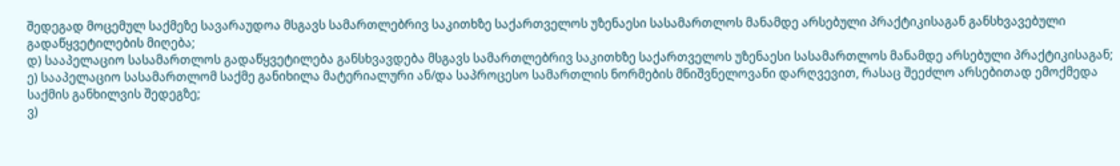შედეგად მოცემულ საქმეზე სავარაუდოა მსგავს სამართლებრივ საკითხზე საქართველოს უზენაესი სასამართლოს მანამდე არსებული პრაქტიკისაგან განსხვავებული გადაწყვეტილების მიღება;
დ) სააპელაციო სასამართლოს გადაწყვეტილება განსხვავდება მსგავს სამართლებრივ საკითხზე საქართველოს უზენაესი სასამართლოს მანამდე არსებული პრაქტიკისაგან;
ე) სააპელაციო სასამართლომ საქმე განიხილა მატერიალური ან/და საპროცესო სამართლის ნორმების მნიშვნელოვანი დარღვევით, რასაც შეეძლო არსებითად ემოქმედა საქმის განხილვის შედეგზე;
ვ)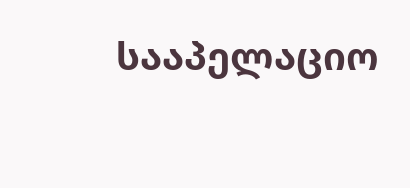სააპელაციო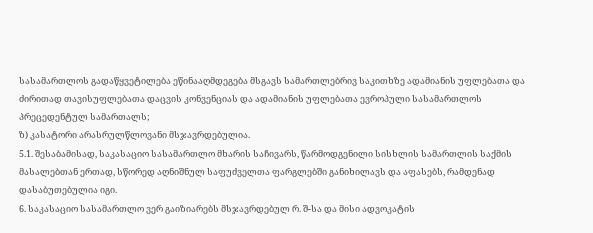სასამართლოს გადაწყვეტილება ეწინააღმდეგება მსგავს სამართლებრივ საკითხზე ადამიანის უფლებათა და ძირითად თავისუფლებათა დაცვის კონვენციას და ადამიანის უფლებათა ევროპული სასამართლოს პრეცედენტულ სამართალს;
ზ) კასატორი არასრულწლოვანი მსჯავრდებულია.
5.1. შესაბამისად, საკასაციო სასამართლო მხარის საჩივარს, წარმოდგენილი სისხლის სამართლის საქმის მასალებთან ერთად, სწორედ აღნიშნულ საფუძველთა ფარგლებში განიხილავს და აფასებს, რამდენად დასაბუთებულია იგი.
6. საკასაციო სასამართლო ვერ გაიზიარებს მსჯავრდებულ რ. შ-სა და მისი ადვოკატის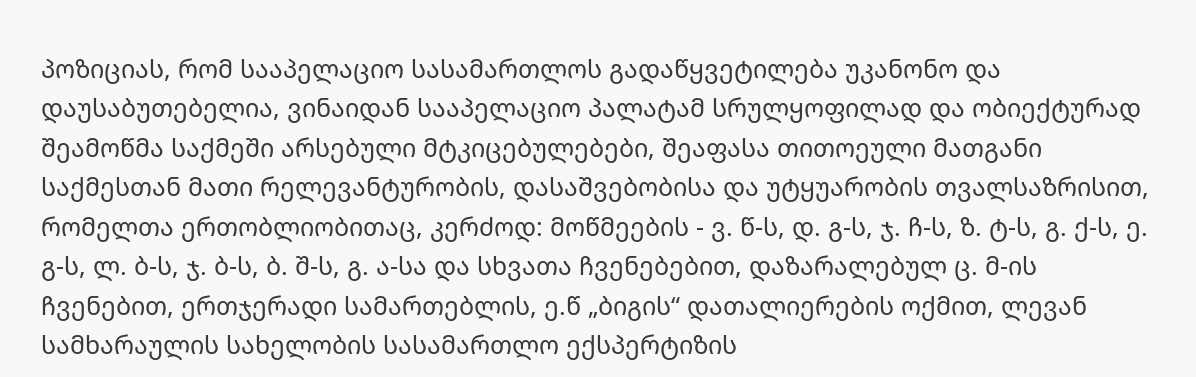პოზიციას, რომ სააპელაციო სასამართლოს გადაწყვეტილება უკანონო და დაუსაბუთებელია, ვინაიდან სააპელაციო პალატამ სრულყოფილად და ობიექტურად შეამოწმა საქმეში არსებული მტკიცებულებები, შეაფასა თითოეული მათგანი საქმესთან მათი რელევანტურობის, დასაშვებობისა და უტყუარობის თვალსაზრისით, რომელთა ერთობლიობითაც, კერძოდ: მოწმეების - ვ. წ-ს, დ. გ-ს, ჯ. ჩ-ს, ზ. ტ-ს, გ. ქ-ს, ე. გ-ს, ლ. ბ-ს, ჯ. ბ-ს, ბ. შ-ს, გ. ა-სა და სხვათა ჩვენებებით, დაზარალებულ ც. მ-ის ჩვენებით, ერთჯერადი სამართებლის, ე.წ „ბიგის“ დათალიერების ოქმით, ლევან სამხარაულის სახელობის სასამართლო ექსპერტიზის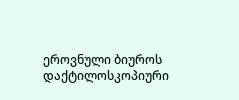ეროვნული ბიუროს დაქტილოსკოპიური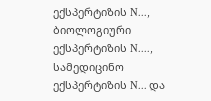ექსპერტიზის N..., ბიოლოგიური ექსპერტიზის N...., სამედიცინო ექსპერტიზის N... და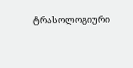ტრასოლოგიური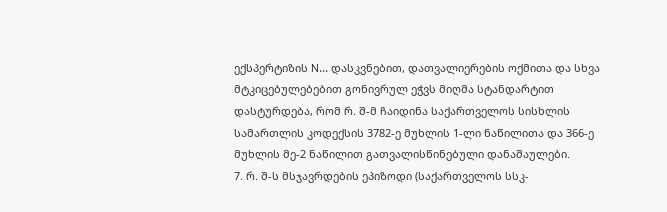ექსპერტიზის N... დასკვნებით, დათვალიერების ოქმითა და სხვა მტკიცებულებებით გონივრულ ეჭვს მიღმა სტანდარტით დასტურდება, რომ რ. შ-მ ჩაიდინა საქართველოს სისხლის სამართლის კოდექსის 3782-ე მუხლის 1-ლი ნაწილითა და 366-ე მუხლის მე-2 ნაწილით გათვალისწინებული დანაშაულები.
7. რ. შ-ს მსჯავრდების ეპიზოდი (საქართველოს სსკ-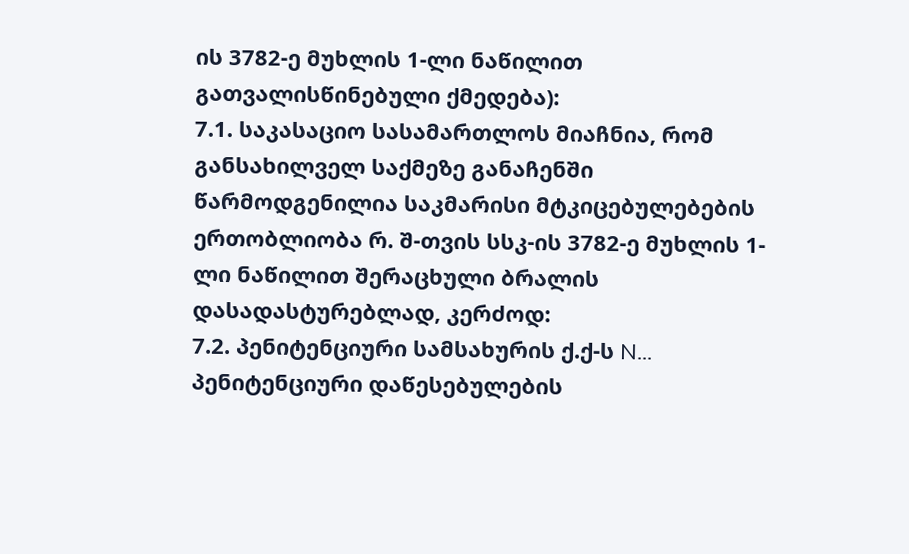ის 3782-ე მუხლის 1-ლი ნაწილით გათვალისწინებული ქმედება):
7.1. საკასაციო სასამართლოს მიაჩნია, რომ განსახილველ საქმეზე განაჩენში წარმოდგენილია საკმარისი მტკიცებულებების ერთობლიობა რ. შ-თვის სსკ-ის 3782-ე მუხლის 1-ლი ნაწილით შერაცხული ბრალის დასადასტურებლად, კერძოდ:
7.2. პენიტენციური სამსახურის ქ.ქ-ს N... პენიტენციური დაწესებულების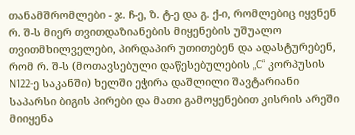თანამშრომლები - ჯ. ჩ-ე, ზ. ტ-ე და გ. ქ-ი, რომლებიც იყვნენ რ. შ-ს მიერ თვითდაზიანების მიყენების უშუალო თვითმხილველები, პირდაპირ უთითებენ და ადასტურებენ, რომ რ. შ-ს (მოთავსებული დაწესებულების „C“ კორპუსის N122-ე საკანში) ხელში ეჭირა დაშლილი შავტარიანი საპარსი ბიგის პირები და მათი გამოყენებით კისრის არეში მიიყენა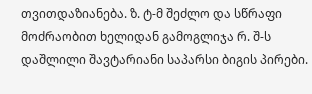თვითდაზიანება. ზ. ტ-მ შეძლო და სწრაფი მოძრაობით ხელიდან გამოგლიჯა რ. შ-ს დაშლილი შავტარიანი საპარსი ბიგის პირები.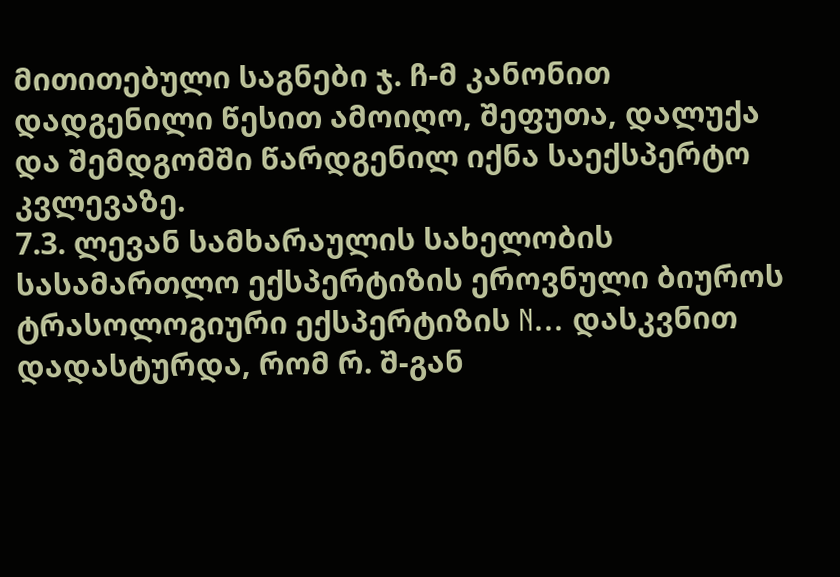მითითებული საგნები ჯ. ჩ-მ კანონით დადგენილი წესით ამოიღო, შეფუთა, დალუქა და შემდგომში წარდგენილ იქნა საექსპერტო კვლევაზე.
7.3. ლევან სამხარაულის სახელობის სასამართლო ექსპერტიზის ეროვნული ბიუროს ტრასოლოგიური ექსპერტიზის N... დასკვნით დადასტურდა, რომ რ. შ-გან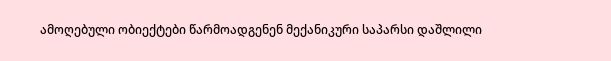ამოღებული ობიექტები წარმოადგენენ მექანიკური საპარსი დაშლილი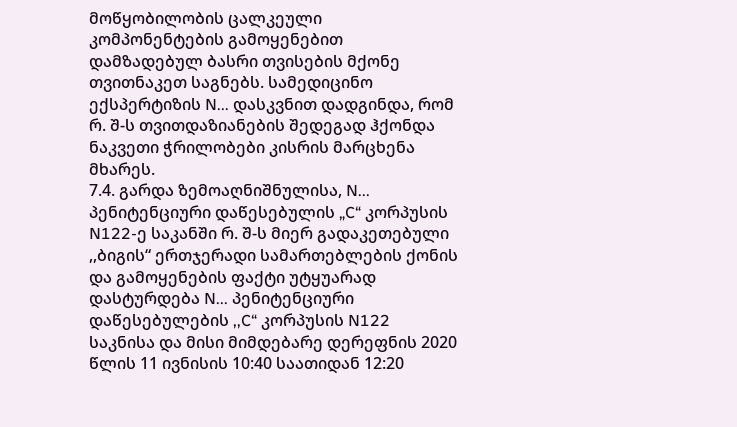მოწყობილობის ცალკეული კომპონენტების გამოყენებით დამზადებულ ბასრი თვისების მქონე თვითნაკეთ საგნებს. სამედიცინო ექსპერტიზის N... დასკვნით დადგინდა, რომ რ. შ-ს თვითდაზიანების შედეგად ჰქონდა ნაკვეთი ჭრილობები კისრის მარცხენა მხარეს.
7.4. გარდა ზემოაღნიშნულისა, N... პენიტენციური დაწესებულის „C“ კორპუსის N122-ე საკანში რ. შ-ს მიერ გადაკეთებული ,,ბიგის“ ერთჯერადი სამართებლების ქონის და გამოყენების ფაქტი უტყუარად დასტურდება N... პენიტენციური დაწესებულების ,,C“ კორპუსის N122 საკნისა და მისი მიმდებარე დერეფნის 2020 წლის 11 ივნისის 10:40 საათიდან 12:20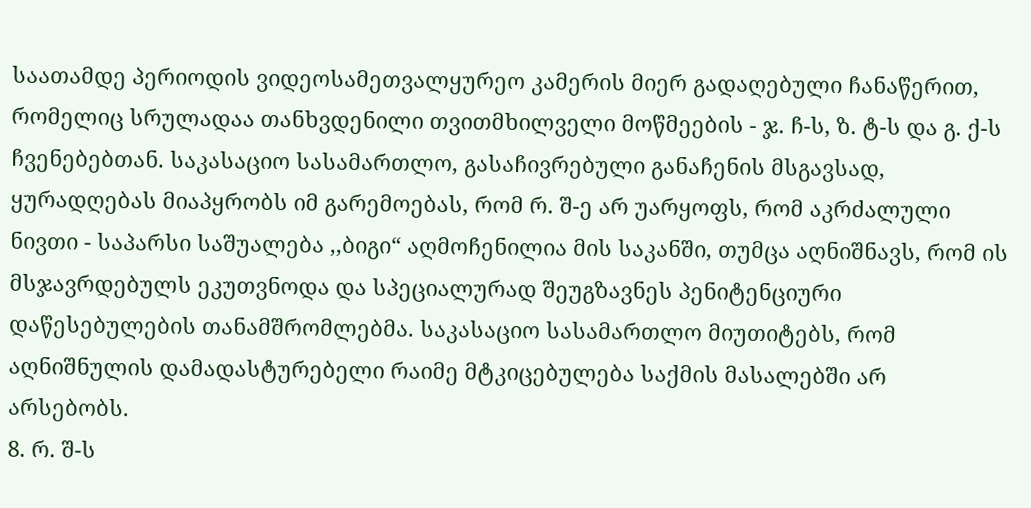საათამდე პერიოდის ვიდეოსამეთვალყურეო კამერის მიერ გადაღებული ჩანაწერით, რომელიც სრულადაა თანხვდენილი თვითმხილველი მოწმეების - ჯ. ჩ-ს, ზ. ტ-ს და გ. ქ-ს ჩვენებებთან. საკასაციო სასამართლო, გასაჩივრებული განაჩენის მსგავსად, ყურადღებას მიაპყრობს იმ გარემოებას, რომ რ. შ-ე არ უარყოფს, რომ აკრძალული ნივთი - საპარსი საშუალება ,,ბიგი“ აღმოჩენილია მის საკანში, თუმცა აღნიშნავს, რომ ის მსჯავრდებულს ეკუთვნოდა და სპეციალურად შეუგზავნეს პენიტენციური დაწესებულების თანამშრომლებმა. საკასაციო სასამართლო მიუთიტებს, რომ აღნიშნულის დამადასტურებელი რაიმე მტკიცებულება საქმის მასალებში არ არსებობს.
8. რ. შ-ს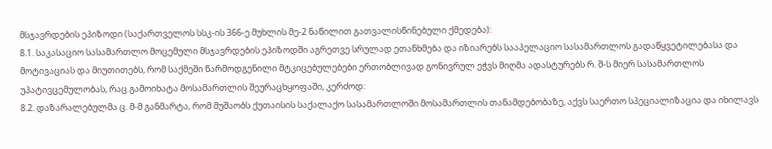მსჯავრდების ეპიზოდი (საქართველოს სსკ-ის 366-ე მუხლის მე-2 ნაწილით გათვალისწინებული ქმედება):
8.1. საკასაციო სასამართლო მოცემული მსჯავრდების ეპიზოდში აგრეთვე სრულად ეთანხმება და იზიარებს სააპელაციო სასამართლოს გადაწყვეტილებასა და მოტივაციას და მიუთითებს, რომ საქმეში წარმოდგენილი მტკიცებულებები ერთობლივად გონივრულ ეჭვს მიღმა ადასტურებს რ. შ-ს მიერ სასამართლოს უპატივცემულობას, რაც გამოიხატა მოსამართლის შეურაცხყოფაში, კერძოდ:
8.2. დაზარალებულმა ც. მ-მ განმარტა, რომ მუშაობს ქუთაისის საქალაქო სასამართლოში მოსამართლის თანამდებობაზე, აქვს საერთო სპეციალიზაცია და იხილავს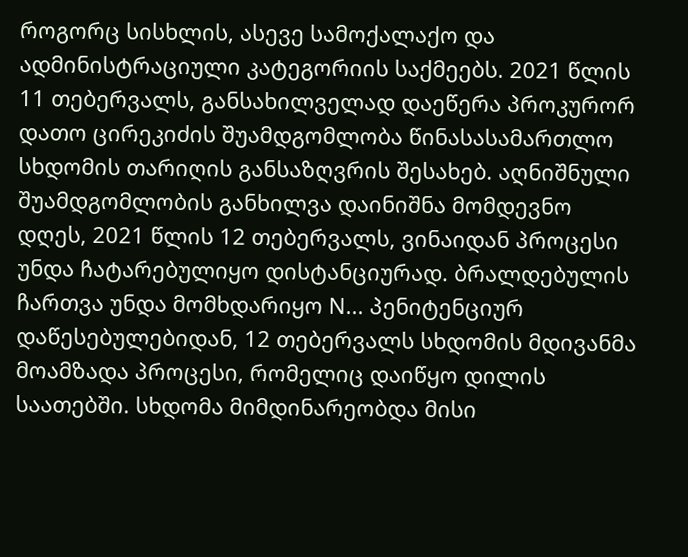როგორც სისხლის, ასევე სამოქალაქო და ადმინისტრაციული კატეგორიის საქმეებს. 2021 წლის 11 თებერვალს, განსახილველად დაეწერა პროკურორ დათო ცირეკიძის შუამდგომლობა წინასასამართლო სხდომის თარიღის განსაზღვრის შესახებ. აღნიშნული შუამდგომლობის განხილვა დაინიშნა მომდევნო დღეს, 2021 წლის 12 თებერვალს, ვინაიდან პროცესი უნდა ჩატარებულიყო დისტანციურად. ბრალდებულის ჩართვა უნდა მომხდარიყო N... პენიტენციურ დაწესებულებიდან, 12 თებერვალს სხდომის მდივანმა მოამზადა პროცესი, რომელიც დაიწყო დილის საათებში. სხდომა მიმდინარეობდა მისი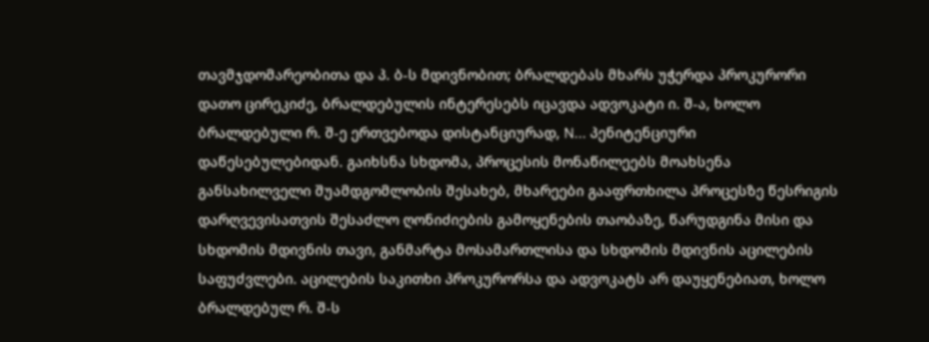თავმჯდომარეობითა და პ. ბ-ს მდივნობით; ბრალდებას მხარს უჭერდა პროკურორი დათო ცირეკიძე, ბრალდებულის ინტერესებს იცავდა ადვოკატი ი. შ-ა, ხოლო ბრალდებული რ. შ-ე ერთვებოდა დისტანციურად, N... პენიტენციური დაწესებულებიდან. გაიხსნა სხდომა, პროცესის მონაწილეებს მოახსენა განსახილველი შუამდგომლობის შესახებ, მხარეები გააფრთხილა პროცესზე წესრიგის დარღვევისათვის შესაძლო ღონიძიების გამოყენების თაობაზე, წარუდგინა მისი და სხდომის მდივნის თავი, განმარტა მოსამართლისა და სხდომის მდივნის აცილების საფუძვლები. აცილების საკითხი პროკურორსა და ადვოკატს არ დაუყენებიათ, ხოლო ბრალდებულ რ. შ-ს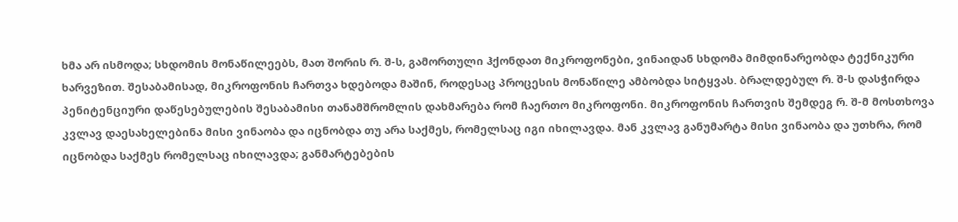ხმა არ ისმოდა; სხდომის მონაწილეებს, მათ შორის რ. შ-ს, გამორთული ჰქონდათ მიკროფონები, ვინაიდან სხდომა მიმდინარეობდა ტექნიკური ხარვეზით. შესაბამისად, მიკროფონის ჩართვა ხდებოდა მაშინ, როდესაც პროცესის მონაწილე ამბობდა სიტყვას. ბრალდებულ რ. შ-ს დასჭირდა პენიტენციური დაწესებულების შესაბამისი თანამშრომლის დახმარება რომ ჩაერთო მიკროფონი. მიკროფონის ჩართვის შემდეგ რ. შ-მ მოსთხოვა კვლავ დაესახელებინა მისი ვინაობა და იცნობდა თუ არა საქმეს, რომელსაც იგი იხილავდა. მან კვლავ განუმარტა მისი ვინაობა და უთხრა, რომ იცნობდა საქმეს რომელსაც იხილავდა; განმარტებების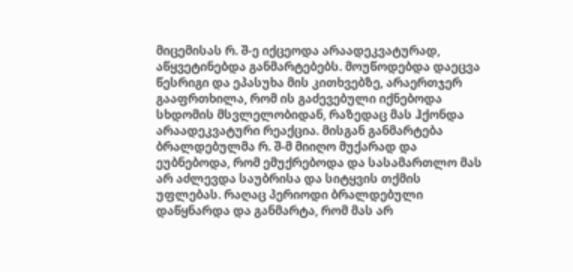მიცემისას რ. შ-ე იქცეოდა არაადეკვატურად, აწყვეტინებდა განმარტებებს. მოუწოდებდა დაეცვა წესრიგი და ეპასუხა მის კითხვებზე, არაერთჯერ გააფრთხილა, რომ ის გაძევებული იქნებოდა სხდომის მსვლელობიდან, რაზედაც მას ჰქონდა არაადეკვატური რეაქცია. მისგან განმარტება ბრალდებულმა რ. შ-მ მიიღო მუქარად და ეუბნებოდა, რომ ემუქრებოდა და სასამართლო მას არ აძლევდა საუბრისა და სიტყვის თქმის უფლებას. რაღაც პერიოდი ბრალდებული დაწყნარდა და განმარტა, რომ მას არ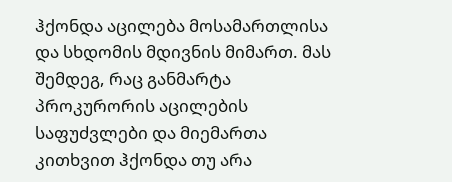ჰქონდა აცილება მოსამართლისა და სხდომის მდივნის მიმართ. მას შემდეგ, რაც განმარტა პროკურორის აცილების საფუძვლები და მიემართა კითხვით ჰქონდა თუ არა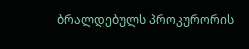ბრალდებულს პროკურორის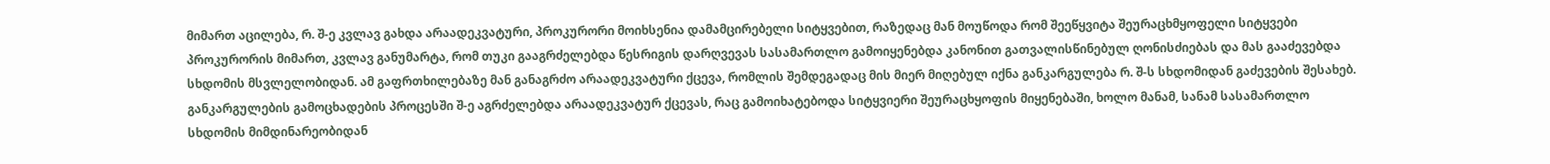მიმართ აცილება, რ. შ-ე კვლავ გახდა არაადეკვატური, პროკურორი მოიხსენია დამამცირებელი სიტყვებით, რაზედაც მან მოუწოდა რომ შეეწყვიტა შეურაცხმყოფელი სიტყვები პროკურორის მიმართ, კვლავ განუმარტა, რომ თუკი გააგრძელებდა წესრიგის დარღვევას სასამართლო გამოიყენებდა კანონით გათვალისწინებულ ღონისძიებას და მას გააძევებდა სხდომის მსვლელობიდან. ამ გაფრთხილებაზე მან განაგრძო არაადეკვატური ქცევა, რომლის შემდეგადაც მის მიერ მიღებულ იქნა განკარგულება რ. შ-ს სხდომიდან გაძევების შესახებ. განკარგულების გამოცხადების პროცესში შ-ე აგრძელებდა არაადეკვატურ ქცევას, რაც გამოიხატებოდა სიტყვიერი შეურაცხყოფის მიყენებაში, ხოლო მანამ, სანამ სასამართლო სხდომის მიმდინარეობიდან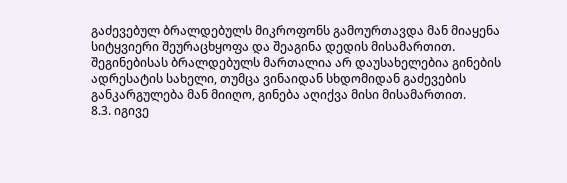გაძევებულ ბრალდებულს მიკროფონს გამოურთავდა მან მიაყენა სიტყვიერი შეურაცხყოფა და შეაგინა დედის მისამართით. შეგინებისას ბრალდებულს მართალია არ დაუსახელებია გინების ადრესატის სახელი, თუმცა ვინაიდან სხდომიდან გაძევების განკარგულება მან მიიღო, გინება აღიქვა მისი მისამართით.
8.3. იგივე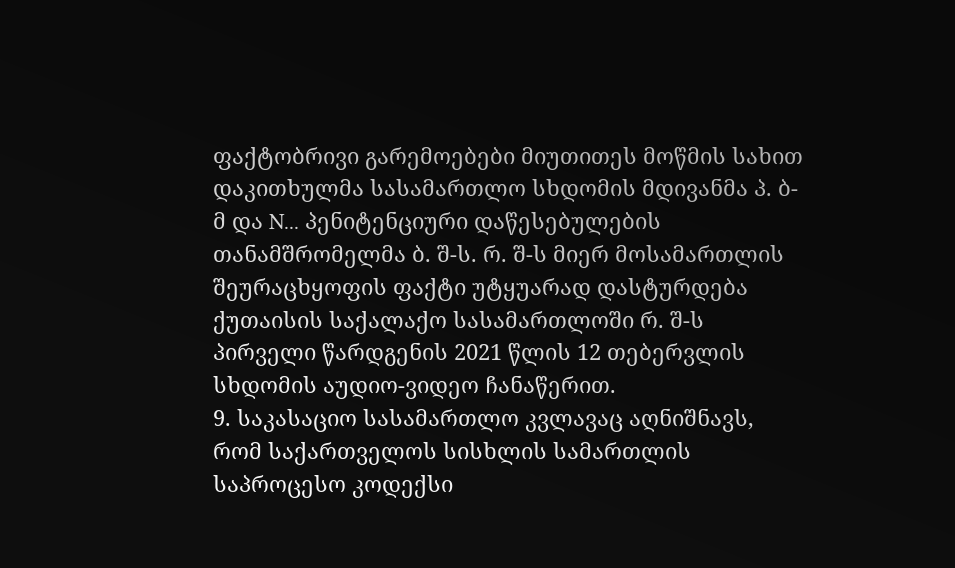ფაქტობრივი გარემოებები მიუთითეს მოწმის სახით დაკითხულმა სასამართლო სხდომის მდივანმა პ. ბ-მ და N... პენიტენციური დაწესებულების თანამშრომელმა ბ. შ-ს. რ. შ-ს მიერ მოსამართლის შეურაცხყოფის ფაქტი უტყუარად დასტურდება ქუთაისის საქალაქო სასამართლოში რ. შ-ს პირველი წარდგენის 2021 წლის 12 თებერვლის სხდომის აუდიო-ვიდეო ჩანაწერით.
9. საკასაციო სასამართლო კვლავაც აღნიშნავს, რომ საქართველოს სისხლის სამართლის საპროცესო კოდექსი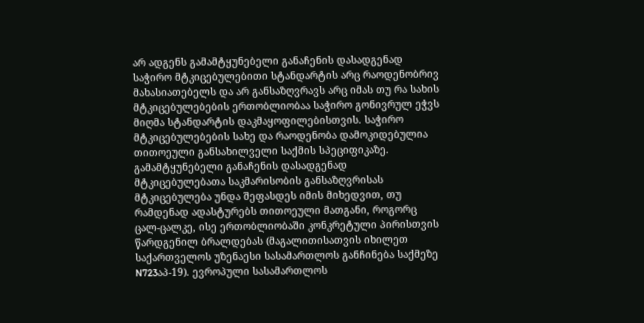არ ადგენს გამამტყუნებელი განაჩენის დასადგენად საჭირო მტკიცებულებითი სტანდარტის არც რაოდენობრივ მახასიათებელს და არ განსაზღვრავს არც იმას თუ რა სახის მტკიცებულებების ერთობლიობაა საჭირო გონივრულ ეჭვს მიღმა სტანდარტის დაკმაყოფილებისთვის. საჭირო მტკიცებულებების სახე და რაოდენობა დამოკიდებულია თითოეული განსახილველი საქმის სპეციფიკაზე. გამამტყუნებელი განაჩენის დასადგენად მტკიცებულებათა საკმარისობის განსაზღვრისას მტკიცებულება უნდა შეფასდეს იმის მიხედვით, თუ რამდენად ადასტურებს თითოეული მათგანი, როგორც ცალ-ცალკე, ისე ერთობლიობაში კონკრეტული პირისთვის წარდგენილ ბრალდებას (მაგალითისათვის იხილეთ საქართველოს უზენაესი სასამართლოს განჩინება საქმეზე N723აპ-19). ევროპული სასამართლოს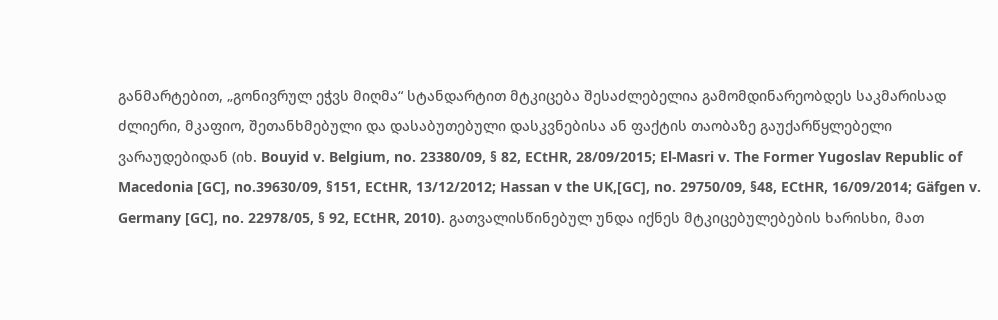განმარტებით, „გონივრულ ეჭვს მიღმა“ სტანდარტით მტკიცება შესაძლებელია გამომდინარეობდეს საკმარისად ძლიერი, მკაფიო, შეთანხმებული და დასაბუთებული დასკვნებისა ან ფაქტის თაობაზე გაუქარწყლებელი ვარაუდებიდან (იხ. Bouyid v. Belgium, no. 23380/09, § 82, ECtHR, 28/09/2015; El-Masri v. The Former Yugoslav Republic of Macedonia [GC], no.39630/09, §151, ECtHR, 13/12/2012; Hassan v the UK,[GC], no. 29750/09, §48, ECtHR, 16/09/2014; Gäfgen v. Germany [GC], no. 22978/05, § 92, ECtHR, 2010). გათვალისწინებულ უნდა იქნეს მტკიცებულებების ხარისხი, მათ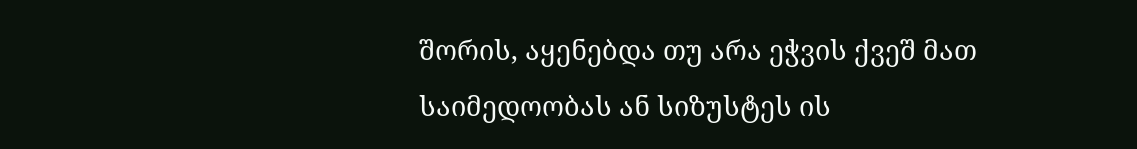შორის, აყენებდა თუ არა ეჭვის ქვეშ მათ საიმედოობას ან სიზუსტეს ის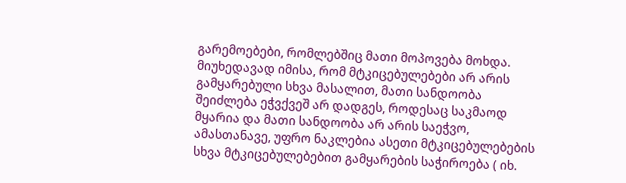გარემოებები, რომლებშიც მათი მოპოვება მოხდა. მიუხედავად იმისა, რომ მტკიცებულებები არ არის გამყარებული სხვა მასალით, მათი სანდოობა შეიძლება ეჭვქვეშ არ დადგეს, როდესაც საკმაოდ მყარია და მათი სანდოობა არ არის საეჭვო, ამასთანავე, უფრო ნაკლებია ასეთი მტკიცებულებების სხვა მტკიცებულებებით გამყარების საჭიროება ( იხ.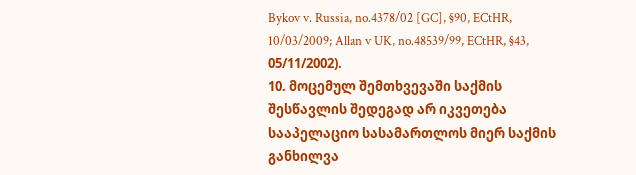Bykov v. Russia, no.4378/02 [GC], §90, ECtHR, 10/03/2009; Allan v UK, no.48539/99, ECtHR, §43, 05/11/2002).
10. მოცემულ შემთხვევაში საქმის შესწავლის შედეგად არ იკვეთება სააპელაციო სასამართლოს მიერ საქმის განხილვა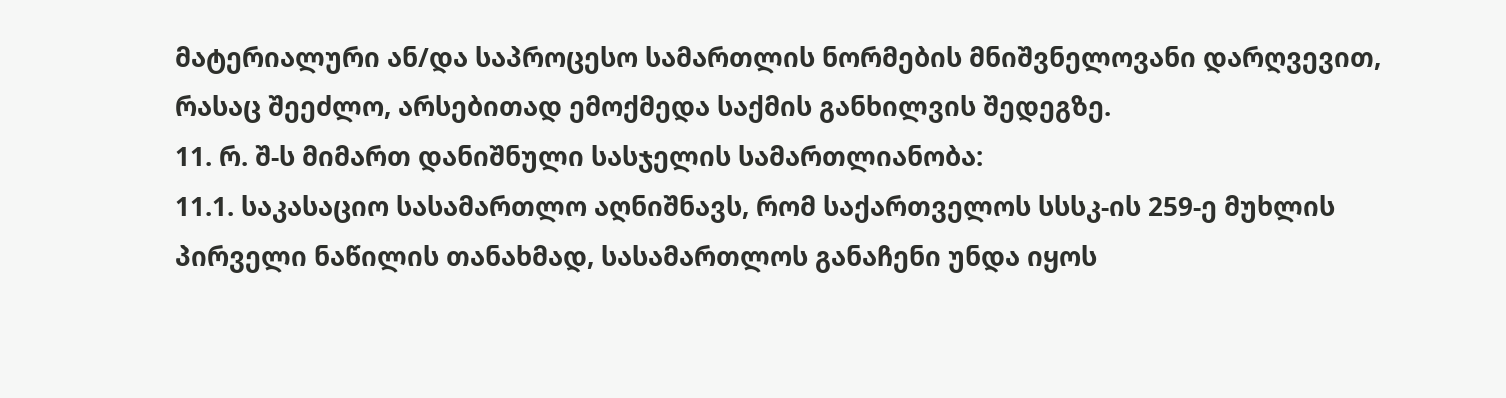მატერიალური ან/და საპროცესო სამართლის ნორმების მნიშვნელოვანი დარღვევით, რასაც შეეძლო, არსებითად ემოქმედა საქმის განხილვის შედეგზე.
11. რ. შ-ს მიმართ დანიშნული სასჯელის სამართლიანობა:
11.1. საკასაციო სასამართლო აღნიშნავს, რომ საქართველოს სსსკ-ის 259-ე მუხლის პირველი ნაწილის თანახმად, სასამართლოს განაჩენი უნდა იყოს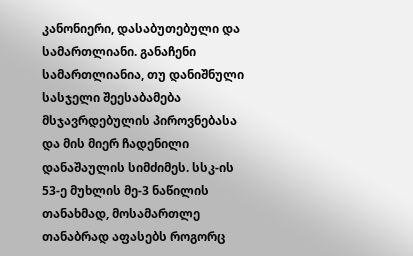კანონიერი, დასაბუთებული და სამართლიანი. განაჩენი სამართლიანია, თუ დანიშნული სასჯელი შეესაბამება მსჯავრდებულის პიროვნებასა და მის მიერ ჩადენილი დანაშაულის სიმძიმეს. სსკ-ის 53-ე მუხლის მე-3 ნაწილის თანახმად, მოსამართლე თანაბრად აფასებს როგორც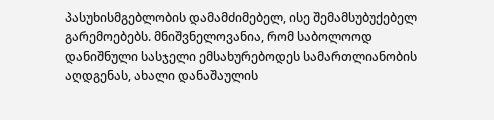პასუხისმგებლობის დამამძიმებელ, ისე შემამსუბუქებელ გარემოებებს. მნიშვნელოვანია, რომ საბოლოოდ დანიშნული სასჯელი ემსახურებოდეს სამართლიანობის აღდგენას, ახალი დანაშაულის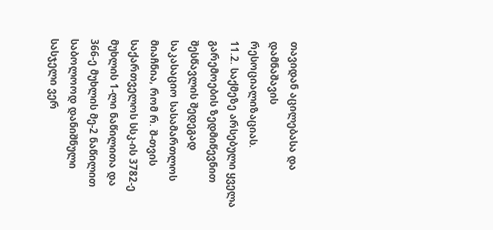თავიდან აცილებასა და დამნაშავის რესოციალიზაციას.
11.2. საქმეზე არსებული ყველა გარემოების ზედმიწევნით შესწავლის შედეგად საკასაციო სასამართლოს მიაჩნია, რომ რ. შ-თვის საქართველოს სსკ-ის 3782-ე მუხლის 1-ლი ნაწილითა და 366-ე მუხლის მე-2 ნაწილით საბოლოოდ დანიშნული სასჯელი ვერ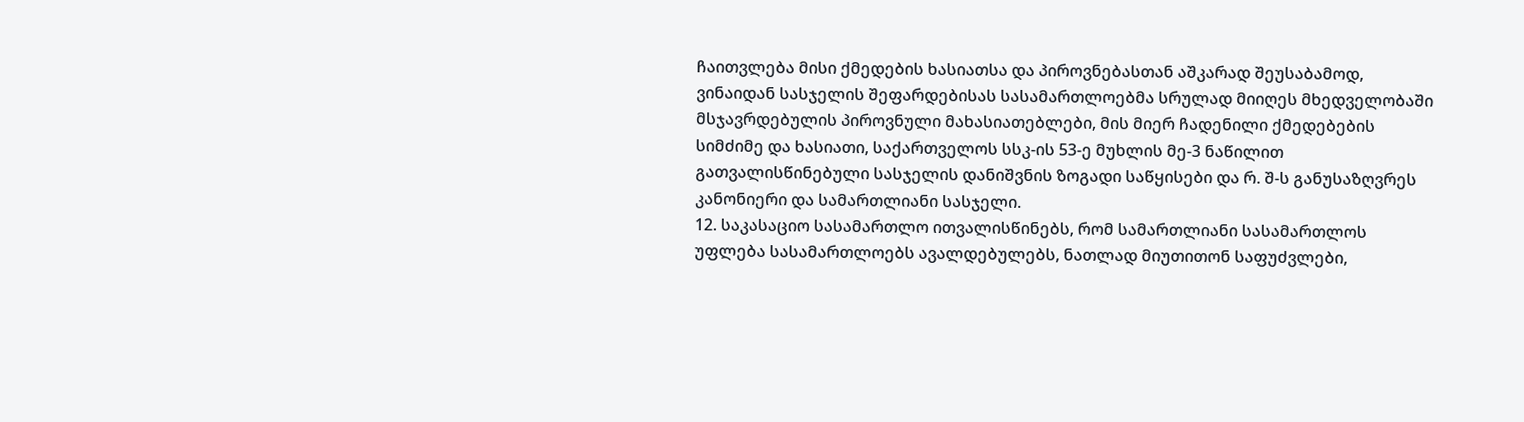ჩაითვლება მისი ქმედების ხასიათსა და პიროვნებასთან აშკარად შეუსაბამოდ, ვინაიდან სასჯელის შეფარდებისას სასამართლოებმა სრულად მიიღეს მხედველობაში მსჯავრდებულის პიროვნული მახასიათებლები, მის მიერ ჩადენილი ქმედებების სიმძიმე და ხასიათი, საქართველოს სსკ-ის 53-ე მუხლის მე-3 ნაწილით გათვალისწინებული სასჯელის დანიშვნის ზოგადი საწყისები და რ. შ-ს განუსაზღვრეს კანონიერი და სამართლიანი სასჯელი.
12. საკასაციო სასამართლო ითვალისწინებს, რომ სამართლიანი სასამართლოს უფლება სასამართლოებს ავალდებულებს, ნათლად მიუთითონ საფუძვლები,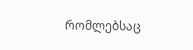რომლებსაც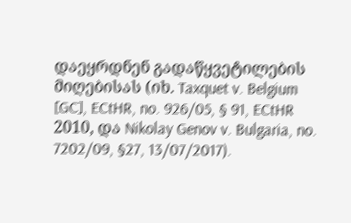დაეყრდნენ გადაწყვეტილების მიღებისას (იხ. Taxquet v. Belgium [GC], ECtHR, no. 926/05, § 91, ECtHR 2010, და Nikolay Genov v. Bulgaria, no. 7202/09, §27, 13/07/2017).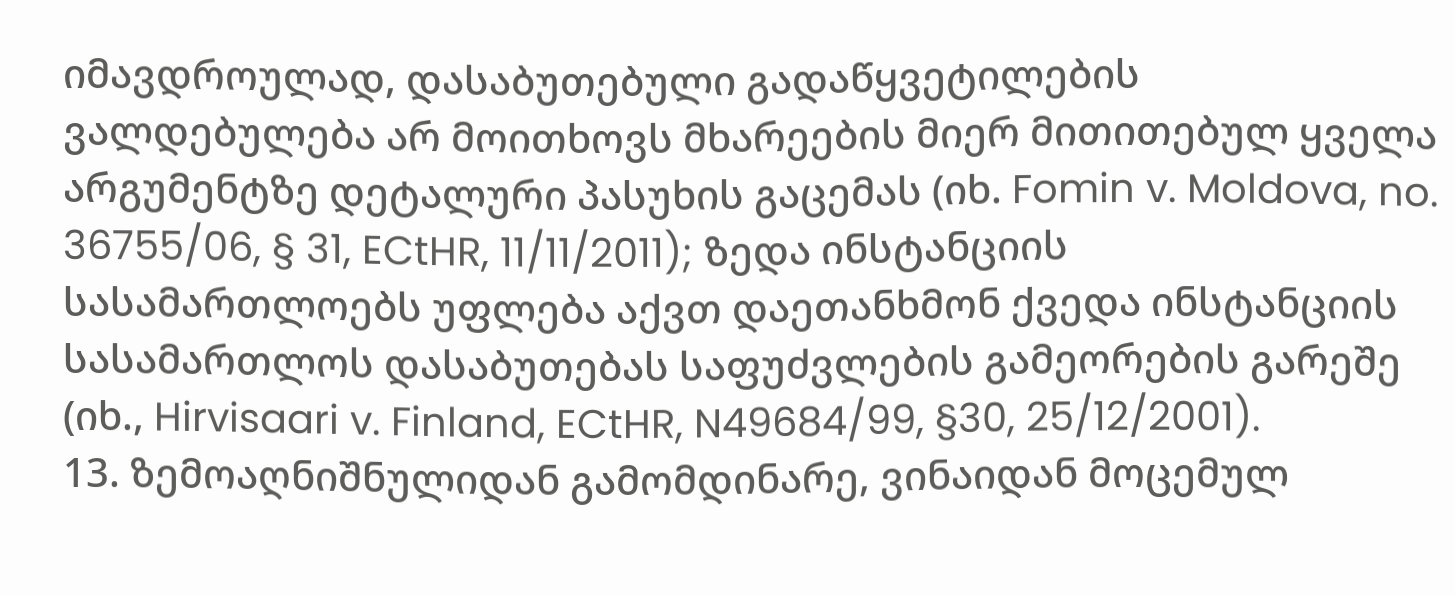იმავდროულად, დასაბუთებული გადაწყვეტილების ვალდებულება არ მოითხოვს მხარეების მიერ მითითებულ ყველა არგუმენტზე დეტალური პასუხის გაცემას (იხ. Fomin v. Moldova, no. 36755/06, § 31, ECtHR, 11/11/2011); ზედა ინსტანციის სასამართლოებს უფლება აქვთ დაეთანხმონ ქვედა ინსტანციის სასამართლოს დასაბუთებას საფუძვლების გამეორების გარეშე (იხ., Hirvisaari v. Finland, ECtHR, N49684/99, §30, 25/12/2001).
13. ზემოაღნიშნულიდან გამომდინარე, ვინაიდან მოცემულ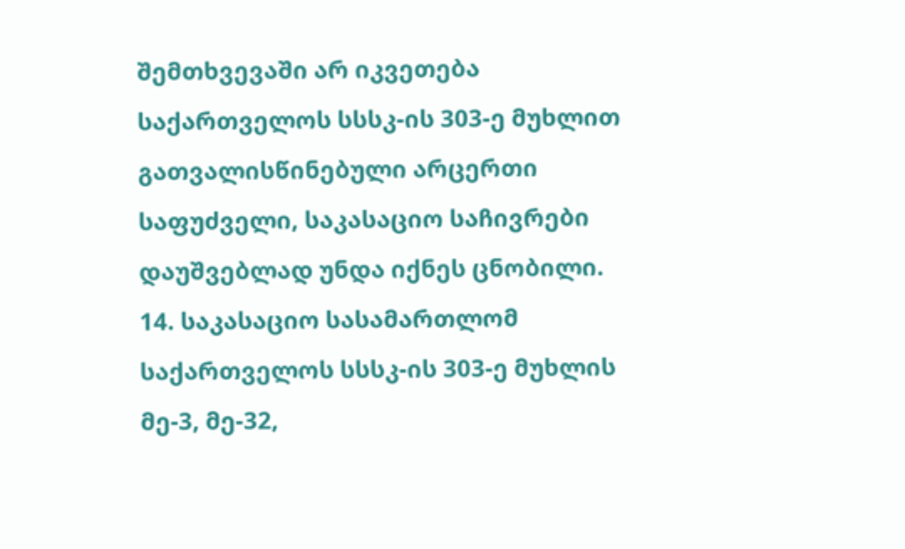შემთხვევაში არ იკვეთება საქართველოს სსსკ-ის 303-ე მუხლით გათვალისწინებული არცერთი საფუძველი, საკასაციო საჩივრები დაუშვებლად უნდა იქნეს ცნობილი.
14. საკასაციო სასამართლომ საქართველოს სსსკ-ის 303-ე მუხლის მე-3, მე-32,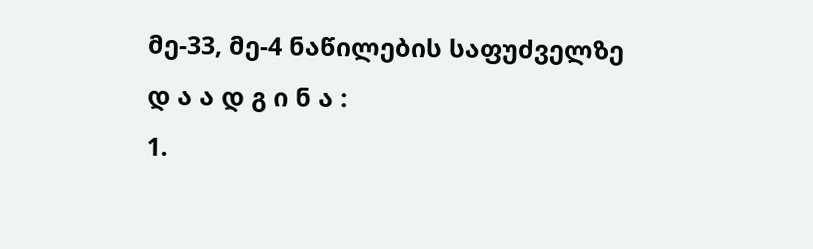მე-33, მე-4 ნაწილების საფუძველზე
დ ა ა დ გ ი ნ ა :
1.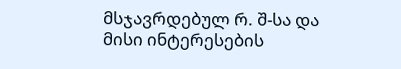მსჯავრდებულ რ. შ-სა და მისი ინტერესების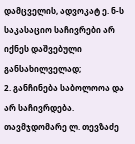დამცველის, ადვოკატ ე. ნ-ს საკასაციო საჩივრები არ იქნეს დაშვებული განსახილველად;
2. განჩინება საბოლოოა და არ საჩივრდება.
თავმჯდომარე ლ. თევზაძე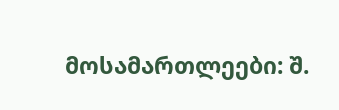მოსამართლეები: შ.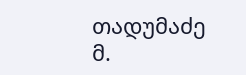თადუმაძე
მ.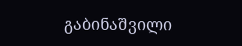გაბინაშვილი